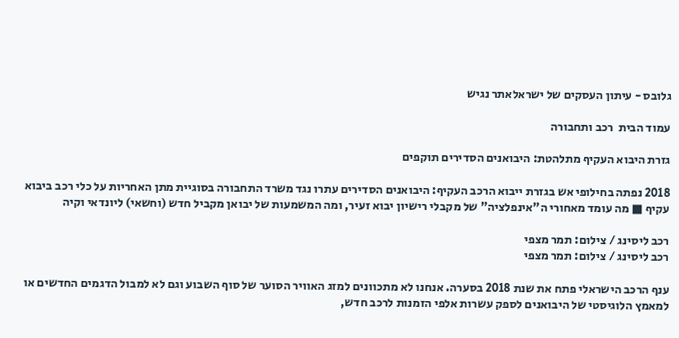גלובס - עיתון העסקים של ישראלאתר נגיש

עמוד הבית  רכב ותחבורה

גזרת היבוא העקיף מתלהטת: היבואנים הסדירים תוקפים

2018 נפתה בחילופי אש בגזרת ייבוא הרכב העקיף: היבואנים הסדירים עתרו נגד משרד התחבורה בסוגיית מתן האחריות על כלי רכב ביבוא עקיף ■ מה עומד מאחורי ה"אינפלציה" של מקבלי רישיון יבוא זעיר, ומה המשמעות של יבואן מקביל חדש (וחשאי) ליונדאי וקיה

רכב ליסינג / צילום: תמר מצפי
רכב ליסינג / צילום: תמר מצפי

ענף הרכב הישראלי פתח את שנת 2018 בסערה. אנחנו לא מתכוונים למזג האוויר הסוער של סוף השבוע וגם לא למבול הדגמים החדשים או למאמץ הלוגיסטי של היבואנים לספק עשרות אלפי הזמנות לרכב חדש,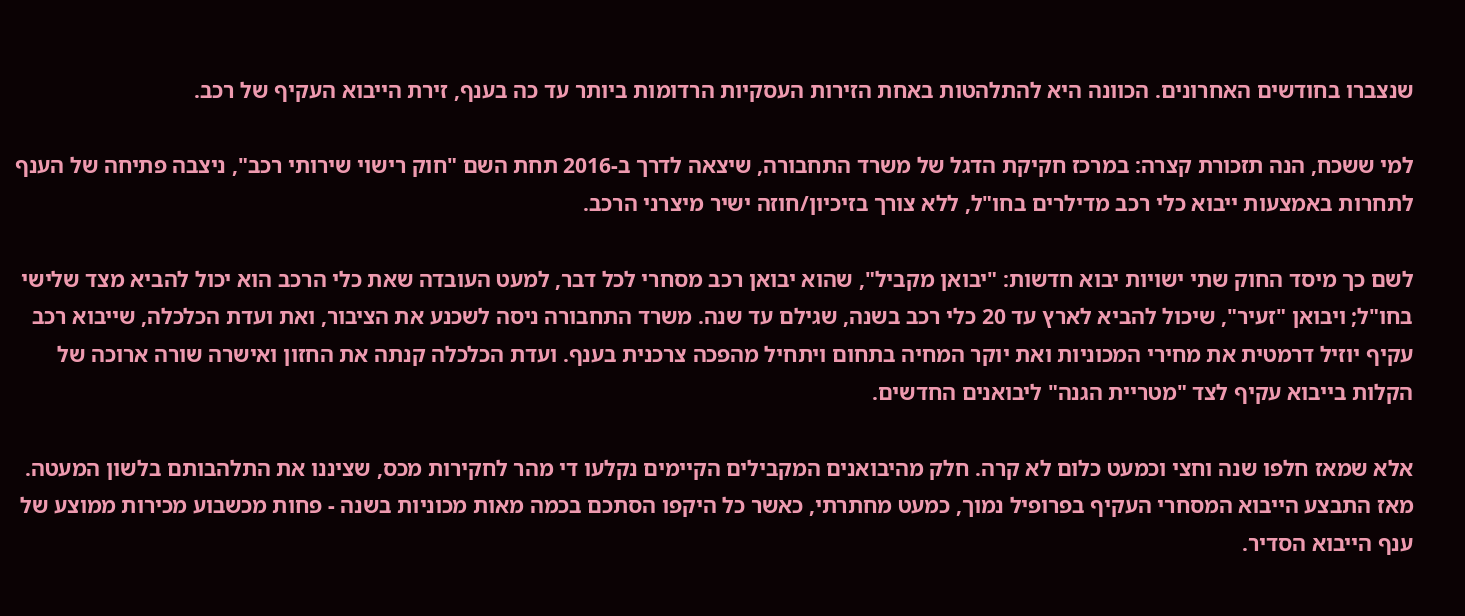שנצברו בחודשים האחרונים. הכוונה היא להתלהטות באחת הזירות העסקיות הרדומות ביותר עד כה בענף, זירת הייבוא העקיף של רכב.

למי ששכח, הנה תזכורת קצרה: במרכז חקיקת הדגל של משרד התחבורה, שיצאה לדרך ב-2016 תחת השם "חוק רישוי שירותי רכב", ניצבה פתיחה של הענף לתחרות באמצעות ייבוא כלי רכב מדילרים בחו"ל, ללא צורך בזיכיון/חוזה ישיר מיצרני הרכב.

לשם כך מיסד החוק שתי ישויות יבוא חדשות: "יבואן מקביל", שהוא יבואן רכב מסחרי לכל דבר, למעט העובדה שאת כלי הרכב הוא יכול להביא מצד שלישי בחו"ל; ויבואן "זעיר", שיכול להביא לארץ עד 20 כלי רכב בשנה, שגילם עד שנה. משרד התחבורה ניסה לשכנע את הציבור, ואת ועדת הכלכלה, שייבוא רכב עקיף יוזיל דרמטית את מחירי המכוניות ואת יוקר המחיה בתחום ויתחיל מהפכה צרכנית בענף. ועדת הכלכלה קנתה את החזון ואישרה שורה ארוכה של הקלות בייבוא עקיף לצד "מטריית הגנה" ליבואנים החדשים.

אלא שמאז חלפו שנה וחצי וכמעט כלום לא קרה. חלק מהיבואנים המקבילים הקיימים נקלעו די מהר לחקירות מכס, שציננו את התלהבותם בלשון המעטה. מאז התבצע הייבוא המסחרי העקיף בפרופיל נמוך, כמעט מחתרתי, כאשר כל היקפו הסתכם בכמה מאות מכוניות בשנה - פחות מכשבוע מכירות ממוצע של ענף הייבוא הסדיר.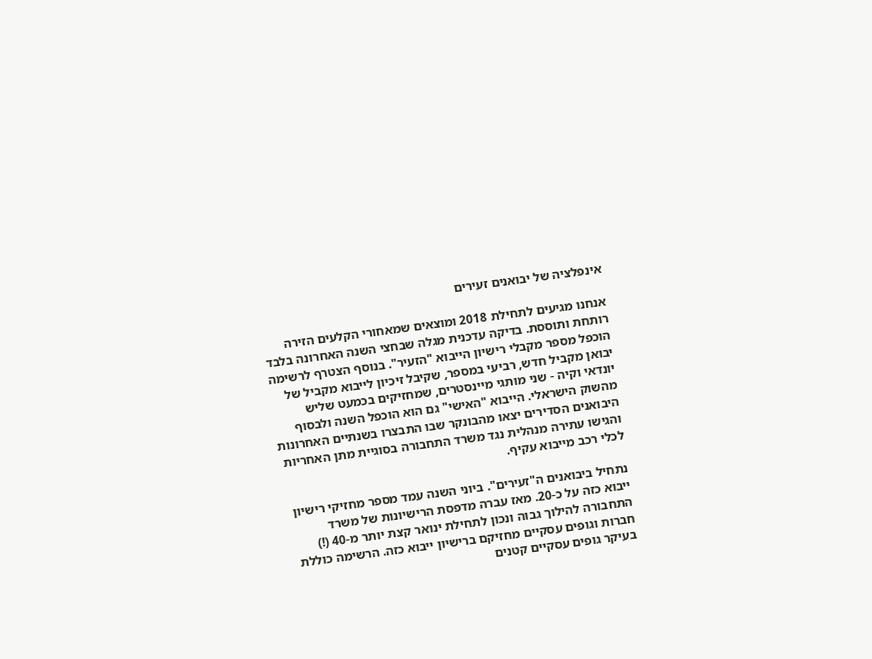אינפלציה של יבואנים זעירים

אנחנו מגיעים לתחילת 2018 ומוצאים שמאחורי הקלעים הזירה רותחת ותוססת. בדיקה עדכנית מגלה שבחצי השנה האחרונה בלבד הוכפל מספר מקבלי רישיון הייבוא "הזעיר". בנוסף הצטרף לרשימה יבואן מקביל חדש, רביעי במספר, שקיבל זיכיון לייבוא מקביל של יונדאי וקיה - שני מותגי מיינסטרים, שמחזיקים בכמעט שליש מהשוק הישראלי. הייבוא "האישי" גם הוא הוכפל השנה ולבסוף היבואנים הסדירים יצאו מהבונקר שבו התבצרו בשנתיים האחרונות והגישו עתירה מנהלית נגד משרד התחבורה בסוגיית מתן האחריות לכלי רכב מייבוא עקיף.

נתחיל ביבואנים ה"זעירים". ביוני השנה עמד מספר מחזיקי רישיון ייבוא כזה על כ-20. מאז עברה מדפסת הרישיונות של משרד התחבורה להילוך גבוה ונכון לתחילת ינואר קצת יותר מ-40 (!) חברות וגופים עסקיים מחזיקם ברישיון ייבוא כזה. הרשימה כוללת בעיקר גופים עסקיים קטנים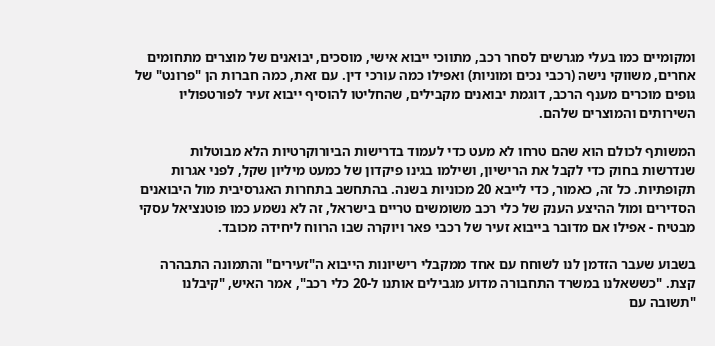ומקומיים כמו בעלי מגרשים לסחר רכב, מתווכי ייבוא אישי, מוסכים, יבואנים של מוצרים מתחומים אחרים, משווקי נישה (רכבי נכים ומוניות) ואפילו כמה עורכי דין. עם זאת, כמה חברות הן "פרונט" של גופים מוכרים מענף הרכב, דוגמת יבואנים מקבילים, שהחליטו להוסיף ייבוא זעיר לפורטפוליו השירותים והמוצרים שלהם.

המשותף לכולם הוא שהם טרחו לא מעט כדי לעמוד בדרישות הביורוקרטיות הלא מבוטלות שנדרשות בחוק כדי לקבל את הרישיון, ושילמו בגינו פיקדון של כמעט מיליון שקל, לפני אגרות תקופתיות. כל זה, כאמור, כדי לייבא 20 מכוניות בשנה. בהתחשב בתחרות האגרסיבית מול היבואנים הסדירים ומול ההיצע הענק של כלי רכב משומשים טריים בישראל, זה לא נשמע כמו פוטנציאל עסקי מבטיח - אפילו אם מדובר בייבוא זעיר של רכבי פאר ויוקרה שבו הרווח ליחידה מכובד.

בשבוע שעבר הזדמן לנו לשוחח עם אחד ממקבלי רישיונות הייבוא ה"זעירים" והתמונה התבהרה קצת. "כששאלנו במשרד התחבורה מדוע מגבילים אותנו ל-20 כלי רכב", אמר האיש, "קיבלנו "תשובה עם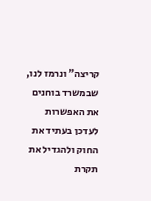קריצה" ונרמז לנו, שבמשרד בוחנים את האפשרות לעדכן בעתיד את החוק ולהגדיל את תקרת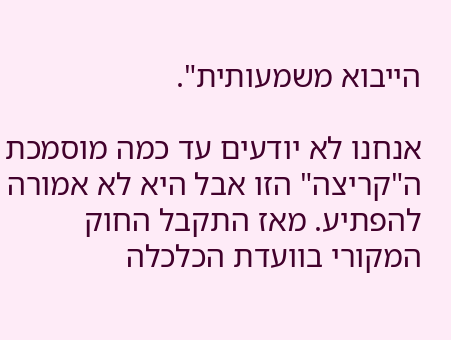הייבוא משמעותית".

אנחנו לא יודעים עד כמה מוסמכת ה"קריצה" הזו אבל היא לא אמורה להפתיע. מאז התקבל החוק המקורי בוועדת הכלכלה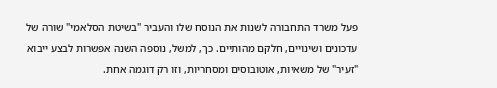פעל משרד התחבורה לשנות את הנוסח שלו והעביר "בשיטת הסלאמי" שורה של עדכונים ושינויים, חלקם מהותיים. כך, למשל, נוספה השנה אפשרות לבצע ייבוא "זעיר" של משאיות, אוטובוסים ומסחריות, וזו רק דוגמה אחת.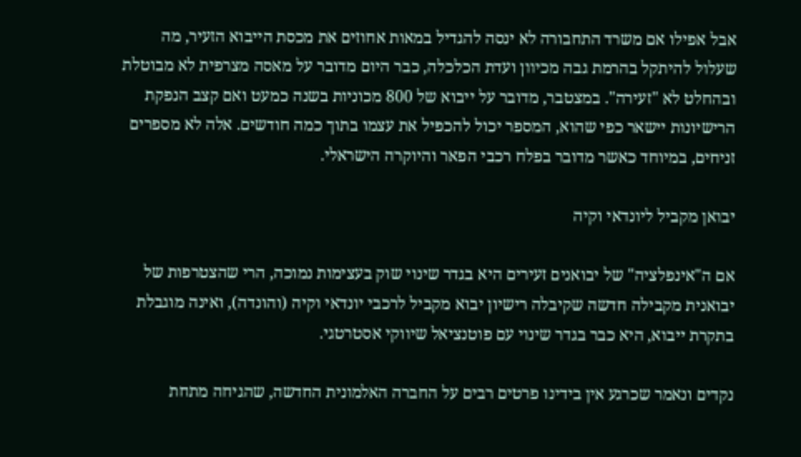אבל אפילו אם משרד התחבורה לא ינסה להגדיל במאות אחוזים את מכסת הייבוא הזעיר, מה שעלול להיתקל בהרמת גבה מכיוון ועדת הכלכלה, כבר היום מדובר על מאסה מצרפית לא מבוטלת ובהחלט לא "זעירה". במצטבר, מדובר על ייבוא של 800 מכוניות בשנה כמעט ואם קצב הנפקת הרישיונות יישאר כפי שהוא, המספר יכול להכפיל את עצמו בתוך כמה חודשים. אלה לא מספרים זניחים, במיוחד כאשר מדובר בפלח רכבי הפאר והיוקרה הישראלי.

יבואן מקביל ליונדאי וקיה

אם ה"אינפלציה" של יבואנים זעירים היא בגדר שינוי שוק בעצימות נמוכה, הרי שהצטרפות של יבואנית מקבילה חדשה שקיבלה רישיון יבוא מקביל לרכבי יונדאי וקיה (והונדה), ואינה מוגבלת בתקרת ייבוא, היא כבר בגדר שינוי עם פוטנציאל שיווקי אסטרטגי.

נקדים ונאמר שכרגע אין בידינו פרטים רבים על החברה האלמונית החדשה, שהגיחה מתחת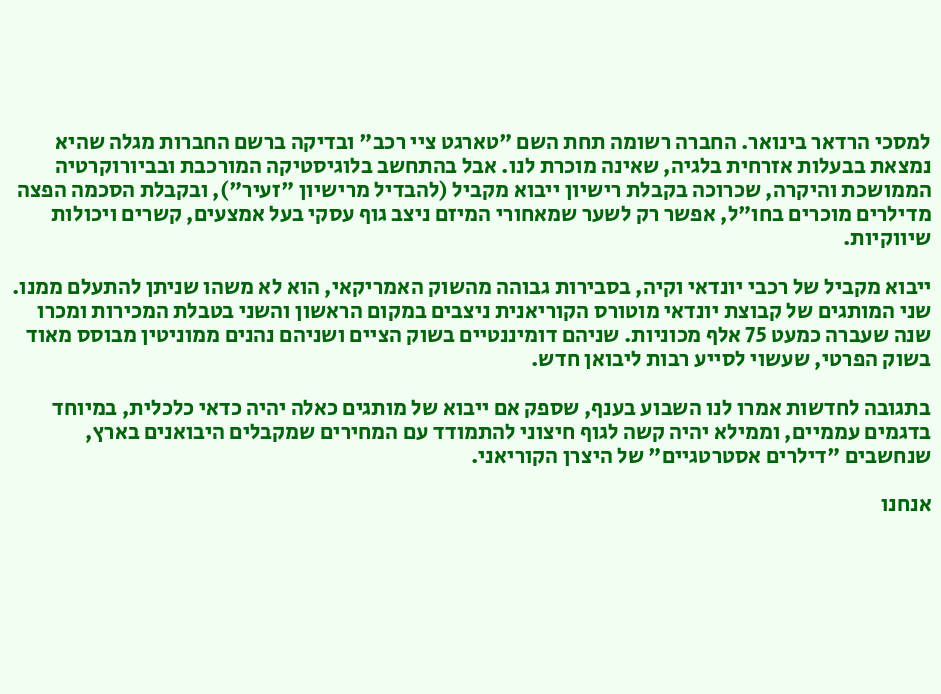למסכי הרדאר בינואר. החברה רשומה תחת השם "טארגט ציי רכב" ובדיקה ברשם החברות מגלה שהיא נמצאת בבעלות אזרחית בלגיה, שאינה מוכרת לנו. אבל בהתחשב בלוגיסטיקה המורכבת ובביורוקרטיה הממושכת והיקרה, שכרוכה בקבלת רישיון ייבוא מקביל (להבדיל מרישיון "זעיר"), ובקבלת הסכמה הפצה מדילרים מוכרים בחו"ל, אפשר רק לשער שמאחורי המיזם ניצב גוף עסקי בעל אמצעים, קשרים ויכולות שיווקיות.

ייבוא מקביל של רכבי יונדאי וקיה, בסבירות גבוהה מהשוק האמריקאי, הוא לא משהו שניתן להתעלם ממנו. שני המותגים של קבוצת יונדאי מוטורס הקוריאנית ניצבים במקום הראשון והשני בטבלת המכירות ומכרו שנה שעברה כמעט 75 אלף מכוניות. שניהם דומיננטיים בשוק הציים ושניהם נהנים ממוניטין מבוסס מאוד בשוק הפרטי, שעשוי לסייע רבות ליבואן חדש.

בתגובה לחדשות אמרו לנו השבוע בענף, שספק אם ייבוא של מותגים כאלה יהיה כדאי כלכלית, במיוחד בדגמים עממיים, וממילא יהיה קשה לגוף חיצוני להתמודד עם המחירים שמקבלים היבואנים בארץ, שנחשבים "דילרים אסטרטגיים" של היצרן הקוריאני.

אנחנו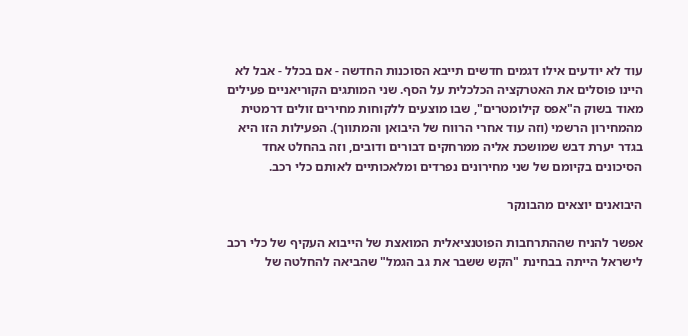עוד לא יודעים אילו דגמים חדשים תייבא הסוכנות החדשה - אם בכלל - אבל לא היינו פוסלים את האטרקציה הכלכלית על הסף. שני המותגים הקוריאניים פעילים מאוד בשוק ה"אפס קילומטרים", שבו מוצעים ללקוחות מחירים זולים דרמטית מהמחירון הרשמי (וזה עוד אחרי הרווח של היבואן והמתווך). הפעילות הזו היא בגדר יערת דבש שמושכת אליה ממרחקים דבורים ודובים, וזה בהחלט אחד הסיכונים בקיומם של שני מחירונים נפרדים ומלאכותיים לאותם כלי רכב.

היבואנים יוצאים מהבונקר

אפשר להניח שההתרחבות הפוטנציאלית המואצת של הייבוא העקיף של כלי רכב לישראל הייתה בבחינת "הקש ששבר את גב הגמל" שהביאה להחלטה של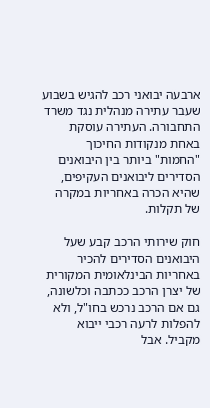ארבעה יבואני רכב להגיש בשבוע שעבר עתירה מנהלית נגד משרד התחבורה. העתירה עוסקת באחת מנקודות החיכוך "החמות" ביותר בין היבואנים הסדירים ליבואנים העקיפים, שהיא הכרה באחריות במקרה של תקלות.

חוק שירותי הרכב קבע שעל היבואנים הסדירים להכיר באחריות הבינלאומית המקורית של יצרן הרכב ככתבה וכלשונה, גם אם הרכב נרכש בחו"ל, ולא להפלות לרעה רכבי ייבוא מקביל. אבל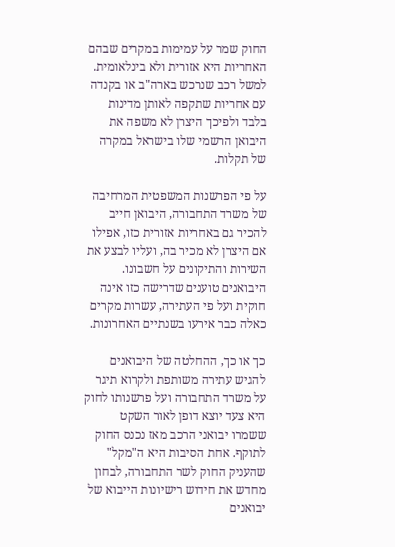החוק שמר על עמימות במקרים שבהם האחריות היא אזורית ולא בינלאומית. למשל רכב שנרכש בארה"ב או בקנדה עם אחריות שתקפה לאותן מדינות בלבד ולפיכך היצרן לא משפה את היבואן הרשמי שלו בישראל במקרה של תקלות.

על פי הפרשנות המשפטית המרחיבה של משרד התחבורה, היבואן חייב להכיר גם באחריות אזורית כזו, אפילו אם היצרן לא מכיר בה, ועליו לבצע את השירות והתיקונים על חשבונו. היבואנים טוענים שדרישה כזו אינה חוקית ועל פי העתירה, עשרות מקרים כאלה כבר אירעו בשנתיים האחרונות.

כך או כך, ההחלטה של היבואנים להגיש עתירה משותפת ולקרוא תיגר על משרד התחבורה ועל פרשנותו לחוק היא צעד יוצא דופן לאור השקט ששמרו יבואני הרכב מאז נכנס החוק לתוקף. אחת הסיבות היא ה"מקל" שהעניק החוק לשר התחבורה, לבחון מחדש את חידוש רישיונות הייבוא של יבואנים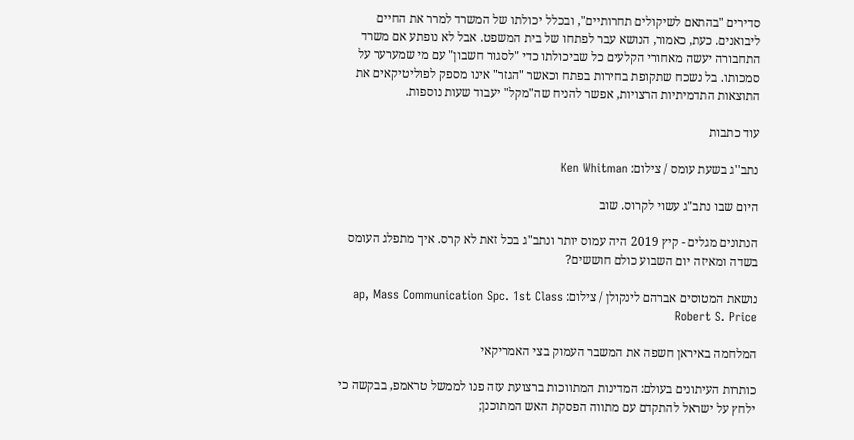סדירים "בהתאם לשיקולים תחרותיים", ובכלל יכולתו של המשרד למרר את החיים ליבואנים. כעת, כאמור, הנושא עבר לפתחו של בית המשפט. אבל לא נופתע אם משרד התחבורה יעשה מאחורי הקלעים כל שביכולתו כדי "לסגור חשבון" עם מי שמערער על סמכותו. בל נשכח שתקופת בחירות בפתח וכאשר "הגזר" אינו מספק לפוליטיקאים את התוצאות התדמיתיות הרצויות, אפשר להניח שה"מקל" יעבוד שעות נוספות.

עוד כתבות

נתב''ג בשעת עומס / צילום: Ken Whitman

היום שבו נתב"ג עשוי לקרוס. שוב

הנתונים מגלים - קיץ 2019 היה עמוס יותר ונתב"ג בכל זאת לא קרס. איך מתפלג העומס בשדה ומאיזה יום השבוע כולם חוששים?

נושאת המטוסים אברהם לינקולן / צילום: ap, Mass Communication Spc. 1st Class Robert S. Price

המלחמה באיראן חשפה את המשבר העמוק בצי האמריקאי

כותרות העיתונים בעולם: המדינות המתווכות ברצועת עזה פנו לממשל טראמפ, בבקשה כי ילחץ על ישראל להתקדם עם מתווה הפסקת האש המתוכנן;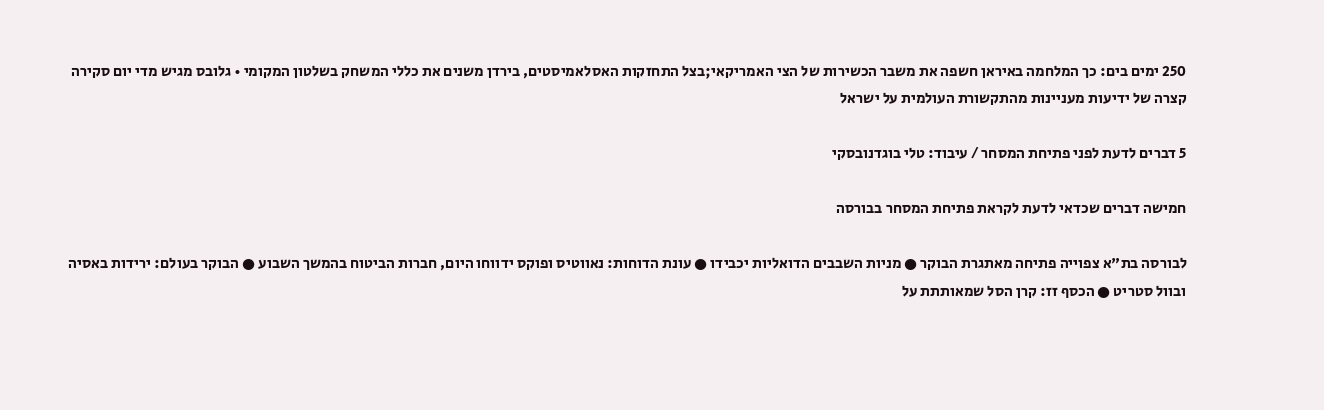250 ימים בים: כך המלחמה באיראן חשפה את משבר הכשירות של הצי האמריקאי;בצל התחזקות האסלאמיסטים, בירדן משנים את כללי המשחק בשלטון המקומי • גלובס מגיש מדי יום סקירה קצרה של ידיעות מעניינות מהתקשורת העולמית על ישראל

5 דברים לדעת לפני פתיחת המסחר / עיבוד: טלי בוגדנובסקי

חמישה דברים שכדאי לדעת לקראת פתיחת המסחר בבורסה

לבורסה בת"א צפוייה פתיחה מאתגרת הבוקר ● מניות השבבים הדואליות יכבידו ● עונת הדוחות: נאווטיס ופוקס ידווחו היום, חברות הביטוח בהמשך השבוע ● הבוקר בעולם: ירידות באסיה ובוול סטריט ● הכסף זז: קרן הסל שמאותתת על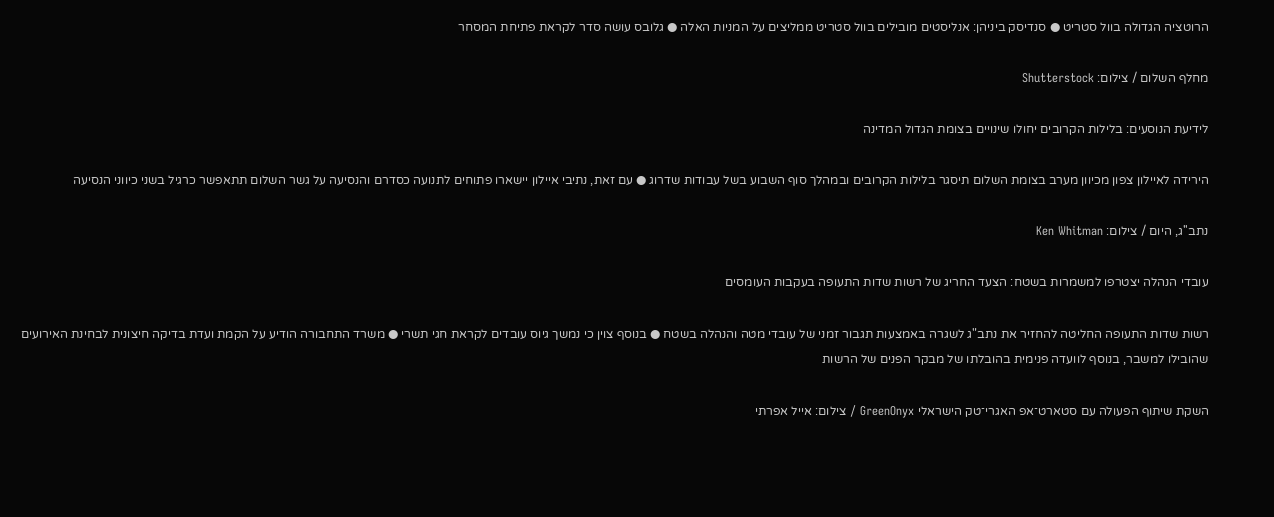הרוטציה הגדולה בוול סטריט ● סנדיסק ביניהן: אנליסטים מובילים בוול סטריט ממליצים על המניות האלה ● גלובס עושה סדר לקראת פתיחת המסחר

מחלף השלום / צילום: Shutterstock

לידיעת הנוסעים: בלילות הקרובים יחולו שינויים בצומת הגדול המדינה

הירידה לאיילון צפון מכיוון מערב בצומת השלום תיסגר בלילות הקרובים ובמהלך סוף השבוע בשל עבודות שדרוג ● עם זאת, נתיבי איילון יישארו פתוחים לתנועה כסדרם והנסיעה על גשר השלום תתאפשר כרגיל בשני כיווני הנסיעה

נתב''ג, היום / צילום: Ken Whitman

עובדי הנהלה יצטרפו למשמרות בשטח: הצעד החריג של רשות שדות התעופה בעקבות העומסים

רשות שדות התעופה החליטה להחזיר את נתב"ג לשגרה באמצעות תגבור זמני של עובדי מטה והנהלה בשטח ● בנוסף צוין כי נמשך גיוס עובדים לקראת חגי תשרי ● משרד התחבורה הודיע על הקמת ועדת בדיקה חיצונית לבחינת האירועים שהובילו למשבר, בנוסף לוועדה פנימית בהובלתו של מבקר הפנים של הרשות

השקת שיתוף הפעולה עם סטארט־אפ האגרי־טק הישראלי GreenOnyx / צילום: אייל אפרתי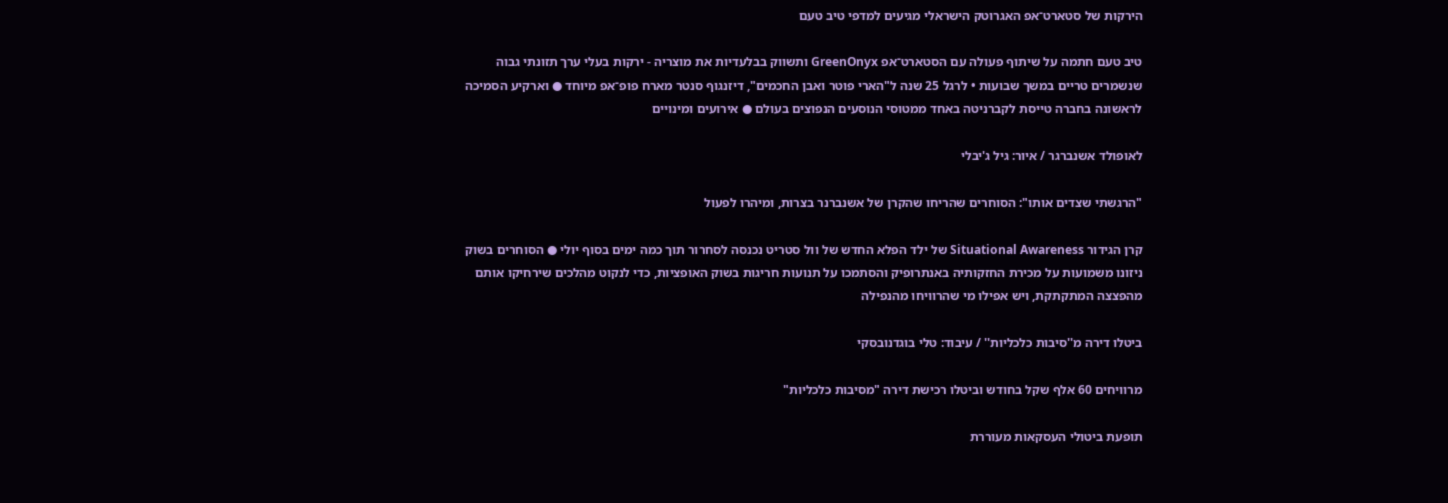הירקות של סטארט־אפ האגרוטק הישראלי מגיעים למדפי טיב טעם

טיב טעם חתמה על שיתוף פעולה עם הסטארט־אפ GreenOnyx ותשווק בבלעדיות את מוצריה - ירקות בעלי ערך תזונתי גבוה שנשמרים טריים במשך שבועות • לרגל 25 שנה ל"הארי פוטר ואבן החכמים", דיזנגוף סנטר מארח פופ־אפ מיוחד ● וארקיע הסמיכה לראשונה בחברה טייסת לקברניטה באחד ממטוסי הנוסעים הנפוצים בעולם ● אירועים ומינויים

לאופולד אשנברגר / איור: גיל ג'יבלי

"הרגשתי שצדים אותו": הסוחרים שהריחו שהקרן של אשנברנר בצרות, ומיהרו לפעול

קרן הגידור Situational Awareness של ילד הפלא החדש של וול סטריט נכנסה לסחרור תוך כמה ימים בסוף יולי ● הסוחרים בשוק ניזונו משמועות על מכירת החזקותיה באנתרופיק והסתמכו על תנועות חריגות בשוק האופציות, כדי לנקוט מהלכים שירחיקו אותם מהפצצה המתקתקת, ויש אפילו מי שהרוויחו מהנפילה

ביטלו דירה מ''סיבות כלכליות'' / עיבוד: טלי בוגדנובסקי

מרוויחים 60 אלף שקל בחודש וביטלו רכישת דירה "מסיבות כלכליות"

תופעת ביטולי העסקאות מעוררת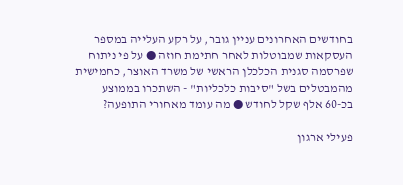בחודשים האחרונים עניין גובר, על רקע העלייה במספר העסקאות שמבוטלות לאחר חתימת חוזה ● על פי ניתוח שפרסמה סגנית הכלכלן הראשי של משרד האוצר, כחמישית מהמבטלים בשל "סיבות כלכליות" - השתכרו בממוצע בכ-60 אלף שקל לחודש ● מה עומד מאחורי התופעה?

פעילי ארגון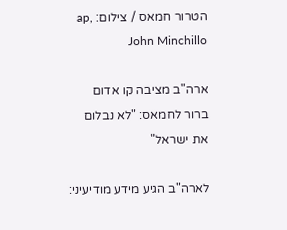הטרור חמאס / צילום: ap, John Minchillo

ארה"ב מציבה קו אדום ברור לחמאס: "לא נבלום את ישראל"

לארה"ב הגיע מידע מודיעיני: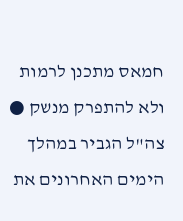חמאס מתכנן לרמות ולא להתפרק מנשק ● צה"ל הגביר במהלך הימים האחרונים את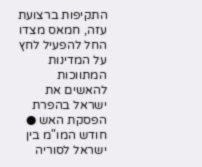התקיפות ברצועת עזה, חמאס מצדו החל להפעיל לחץ על המדינות המתווכות להאשים את ישראל בהפרת הפסקת האש ● חודש המו"מ בין ישראל לסוריה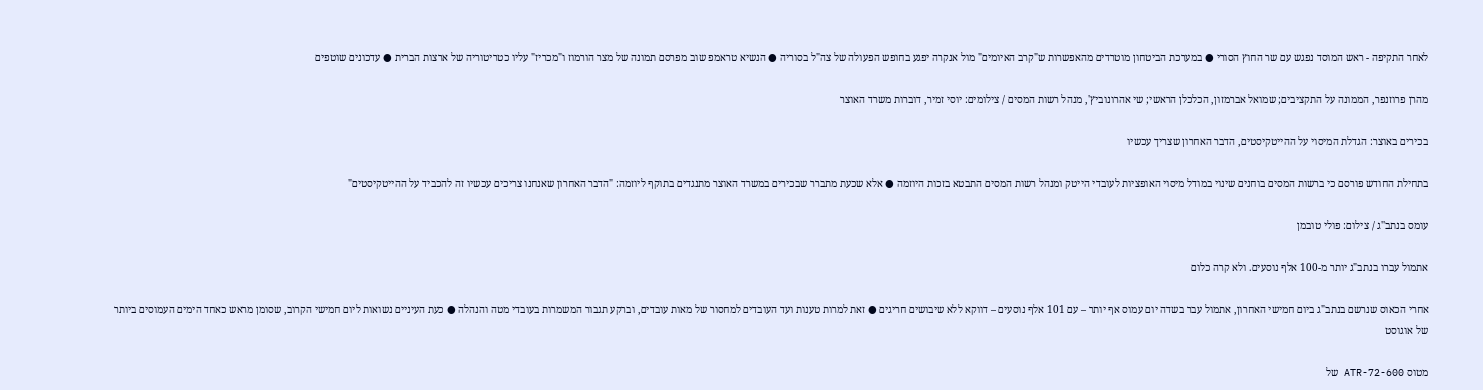לאחר התקיפה - ראש המוסד נפגש עם שר החוץ הסורי ● במערכת הביטחון מוטרדים מהאפשרות ש"קרב האיומים" מול אנקרה יפגע בחופש הפעולה של צה"ל בסוריה ● הנשיא טראמפ שוב מפרסם תמונה של מצר הורמוז ו"מכריז" עליו כטריטוריה של ארצות הברית ● עדכונים שוטפים

מהרן פרוזנפר, הממונה על התקציבים; שמואל אברמזון, הכלכלן הראשי; שי אהרונוביץ', מנהל רשות המסים / צילומים: יוסי זמיר, דוברות משרד האוצר

בכירים באוצר: הגדלת המיסוי על ההייטקיסטים, הדבר האחרון שצריך עכשיו

בתחילת החודש פורסם כי ברשות המסים בוחנים שינוי במודל מיסוי האופציות לעובדי הייטק ומנהל רשות המסים התבטא בזכות היוזמה ● אלא שכעת מתברר שבכירים במשרד האוצר מתנגדים בתוקף ליוזמה: "הדבר האחרון שאנחנו צריכים עכשיו זה להכביד על ההייטקיסטים"

עומס בנתב''ג / צילום: פולי טובמן

אתמול עברו בנתב"ג יותר מ-100 אלף נוסעים. ולא קרה כלום

אחרי הכאוס שנרשם בנתב"ג ביום חמישי האחרון, אתמול עבר בשדה יום עמוס אף יותר – עם 101 אלף נוסעים – דווקא ללא שיבושים חריגים ● זאת למרות טענות ועד העובדים למחסור של מאות עובדים, וברקע תגבור המשמרות בעובדי מטה והנהלה ● כעת העיניים נשואות ליום חמישי הקרוב, שסומן מראש כאחד הימים העמוסים ביותר של אוגוסט

מטוס ATR-72-600 של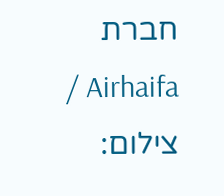חברת Airhaifa / צילום: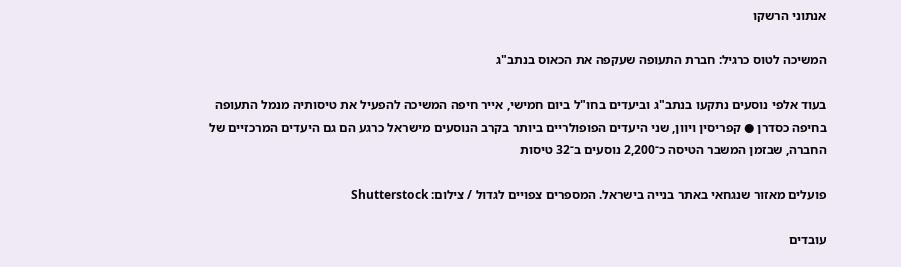אנתוני הרשקו

המשיכה לטוס כרגיל: חברת התעופה שעקפה את הכאוס בנתב"ג

בעוד אלפי נוסעים נתקעו בנתב"ג וביעדים בחו"ל ביום חמישי, אייר חיפה המשיכה להפעיל את טיסותיה מנמל התעופה בחיפה כסדרן ● קפריסין ויוון, שני היעדים הפופולריים ביותר בקרב הנוסעים מישראל כרגע הם גם היעדים המרכזיים של החברה, שבזמן המשבר הטיסה כ־2,200 נוסעים ב־32 טיסות

פועלים מאזור שנגחאי באתר בנייה בישראל. המספרים צפויים לגדול / צילום: Shutterstock

עובדים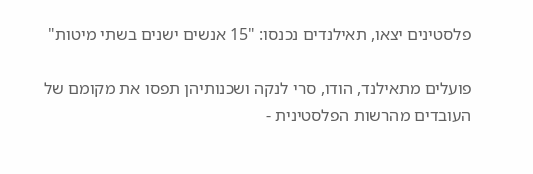פלסטינים יצאו, תאילנדים נכנסו: "15 אנשים ישנים בשתי מיטות"

פועלים מתאילנד, הודו, סרי לנקה ושכנותיהן תפסו את מקומם של העובדים מהרשות הפלסטינית -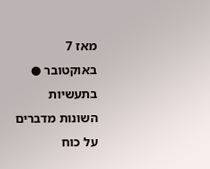מאז 7 באוקטובר ● בתעשיות השונות מדברים על כוח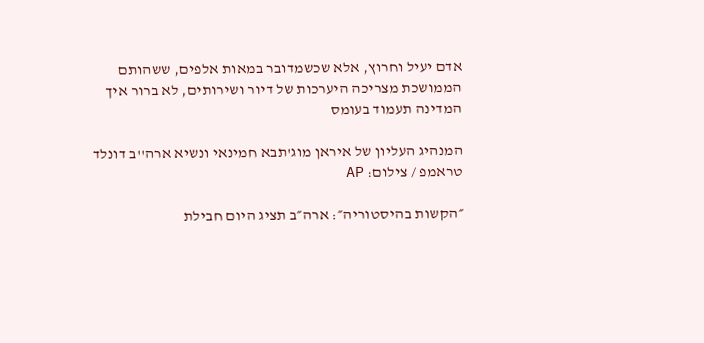אדם יעיל וחרוץ, אלא שכשמדובר במאות אלפים, ששהותם הממושכת מצריכה היערכות של דיור ושירותים, לא ברור איך המדינה תעמוד בעומס

המנהיג העליון של איראן מוג'תבא חמינאי ונשיא ארה''ב דונלד טראמפ / צילום: AP

״הקשות בהיסטוריה״: ארה״ב תציג היום חבילת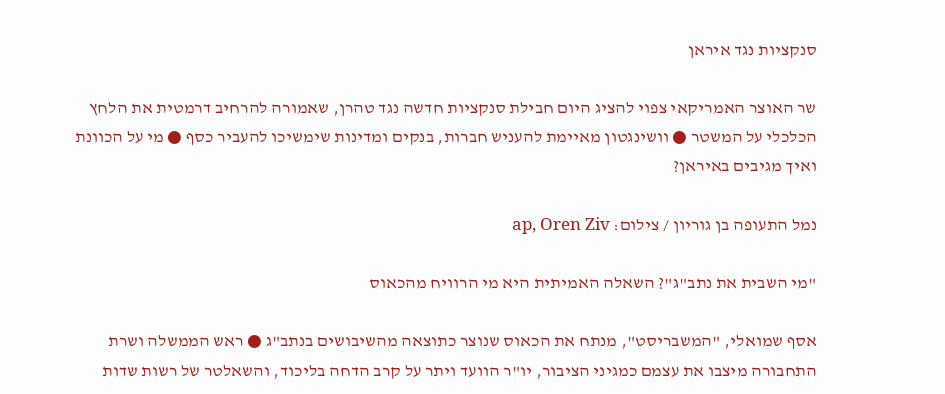סנקציות נגד איראן

שר האוצר האמריקאי צפוי להציג היום חבילת סנקציות חדשה נגד טהרן, שאמורה להרחיב דרמטית את הלחץ הכלכלי על המשטר ● וושינגטון מאיימת להעניש חברות, בנקים ומדינות שימשיכו להעביר כסף ● מי על הכוונת ואיך מגיבים באיראן?

נמל התעופה בן גוריון / צילום: ap, Oren Ziv

"מי השבית את נתב"ג"? השאלה האמיתית היא מי הרוויח מהכאוס

אסף שמואלי, "המשבריסט", מנתח את הכאוס שנוצר כתוצאה מהשיבושים בנתב"ג ● ראש הממשלה ושרת התחבורה מיצבו את עצמם כמגיני הציבור, יו"ר הוועד ויתר על קרב הדחה בליכוד, והשאלטר של רשות שדות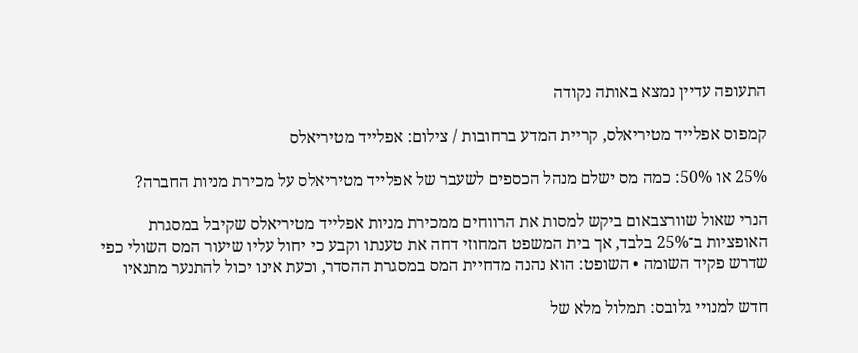התעופה עדיין נמצא באותה נקודה

קמפוס אפלייד מטיריאלס, קריית המדע ברחובות / צילום: אפלייד מטיריאלס

25% או 50%: כמה מס ישלם מנהל הכספים לשעבר של אפלייד מטיריאלס על מכירת מניות החברה?

הנרי שאול שוורצבאום ביקש למסות את הרווחים ממכירת מניות אפלייד מטיריאלס שקיבל במסגרת האופציות ב־25% בלבד, אך בית המשפט המחוזי דחה את טענתו וקבע כי יחול עליו שיעור המס השולי כפי שדרש פקיד השומה • השופט: הוא נהנה מדחיית המס במסגרת ההסדר, וכעת אינו יכול להתנער מתנאיו

חדש למנויי גלובס: תמלול מלא של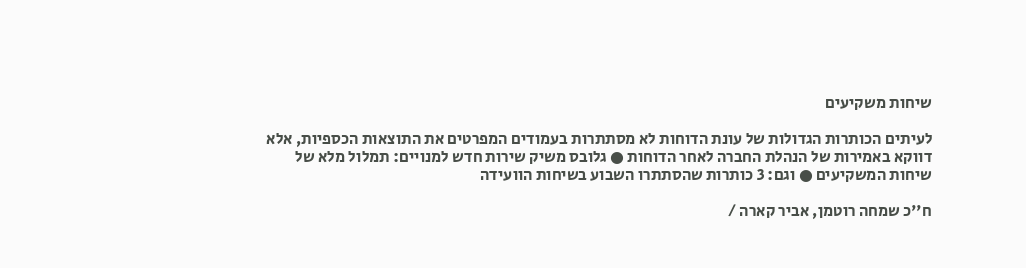שיחות משקיעים

לעיתים הכותרות הגדולות של עונת הדוחות לא מסתתרות בעמודים המפרטים את התוצאות הכספיות, אלא דווקא באמירות של הנהלת החברה לאחר הדוחות ● גלובס משיק שירות חדש למנויים: תמלול מלא של שיחות המשקיעים ● וגם: 3 כותרות שהסתתרו השבוע בשיחות הוועידה

ח''כ שמחה רוטמן, אביר קארה /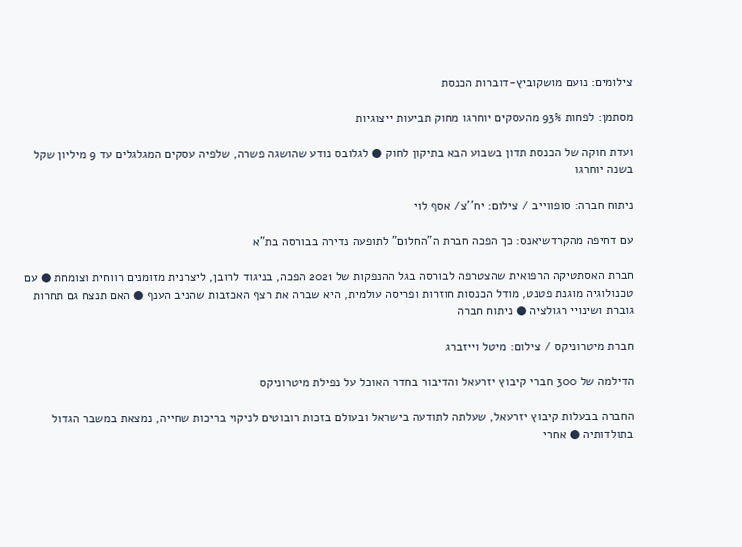צילומים: נועם מושקוביץ-דוברות הכנסת

מסתמן: לפחות 93% מהעסקים יוחרגו מחוק תביעות ייצוגיות

ועדת חוקה של הכנסת תדון בשבוע הבא בתיקון לחוק ● לגלובס נודע שהושגה פשרה, שלפיה עסקים המגלגלים עד 9 מיליון שקל בשנה יוחרגו

ניתוח חברה: סופווייב / צילום: יח''צ/ אסף לוי

עם דחיפה מהקרדשיאנס: כך הפכה חברת ה"החלום" לתופעה נדירה בבורסה בת"א

חברת האסתטיקה הרפואית שהצטרפה לבורסה בגל ההנפקות של 2021 הפכה, בניגוד לרובן, ליצרנית מזומנים רווחית וצומחת ● עם טכנולוגיה מוגנת פטנט, מודל הכנסות חוזרות ופריסה עולמית, היא שברה את רצף האכזבות שהניב הענף ● האם תנצח גם תחרות גוברת ושינויי רגולציה ● ניתוח חברה

חברת מיטרוניקס / צילום: מיטל וייזברג

הדילמה של 300 חברי קיבוץ יזרעאל והדיבור בחדר האוכל על נפילת מיטרוניקס

החברה בבעלות קיבוץ יזרעאל, שעלתה לתודעה בישראל ובעולם בזכות רובוטים לניקוי בריכות שחייה, נמצאת במשבר הגדול בתולדותיה ● אחרי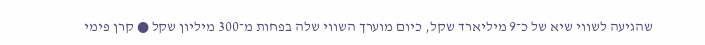שהגיעה לשווי שיא של כ־9 מיליארד שקל, כיום מוערך השווי שלה בפחות מ־300 מיליון שקל ● קרן פימי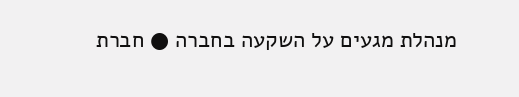מנהלת מגעים על השקעה בחברה ● חברת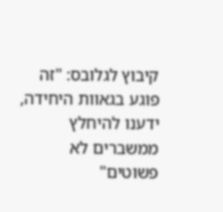קיבוץ לגלובס: "זה פוגע בגאוות היחידה, ידענו להיחלץ ממשברים לא פשוטים"